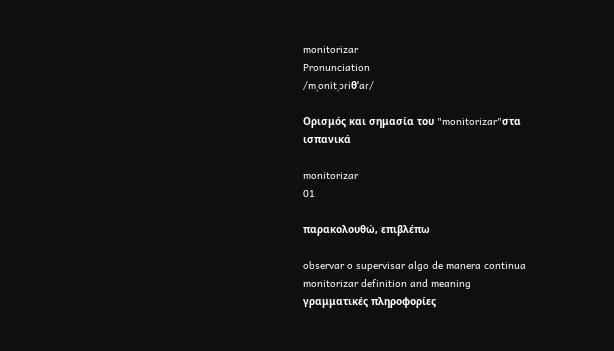monitorizar
Pronunciation
/mˌonitˌɔɾiθˈaɾ/

Ορισμός και σημασία του "monitorizar"στα ισπανικά

monitorizar
01

παρακολουθώ, επιβλέπω

observar o supervisar algo de manera continua
monitorizar definition and meaning
γραμματικές πληροφορίες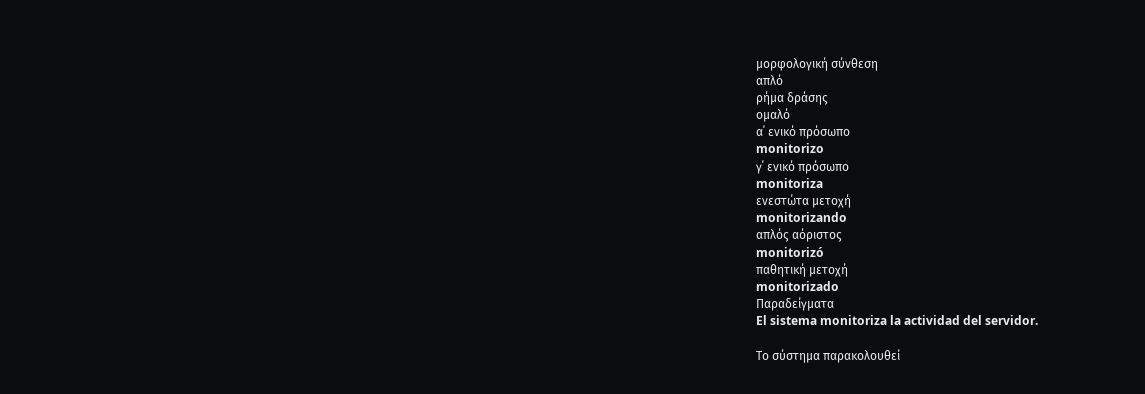μορφολογική σύνθεση
απλό
ρήμα δράσης
ομαλό
α΄ ενικό πρόσωπο
monitorizo
γ΄ ενικό πρόσωπο
monitoriza
ενεστώτα μετοχή
monitorizando
απλός αόριστος
monitorizó
παθητική μετοχή
monitorizado
Παραδείγματα
El sistema monitoriza la actividad del servidor.

Το σύστημα παρακολουθεί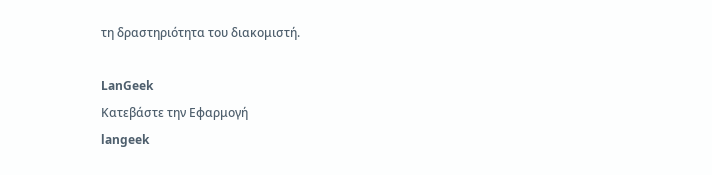τη δραστηριότητα του διακομιστή.

LanGeek
Κατεβάστε την Εφαρμογή
langeek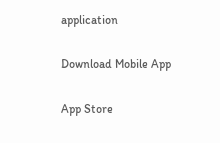application

Download Mobile App

App Store